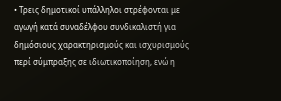• Τρεις δημοτικοί υπάλληλοι στρέφονται με αγωγή κατά συναδέλφου συνδικαλιστή για δημόσιους χαρακτηρισμούς και ισχυρισμούς περί σύμπραξης σε ιδιωτικοποίηση, ενώ η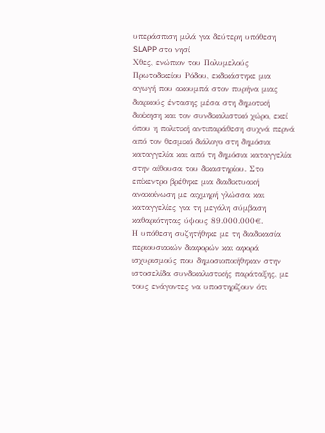υπεράσπιση μιλά για δεύτερη υπόθεση SLAPP στο νησί
Χθες, ενώπιον του Πολυμελούς Πρωτοδικείου Ρόδου, εκδικάστηκε μια αγωγή που ακουμπά στον πυρήνα μιας διαρκούς έντασης μέσα στη δημοτική διοίκηση και τον συνδικαλιστικό χώρο, εκεί όπου η πολιτική αντιπαράθεση συχνά περνά από τον θεσμικό διάλογο στη δημόσια καταγγελία και από τη δημόσια καταγγελία στην αίθουσα του δικαστηρίου. Στο επίκεντρο βρέθηκε μια διαδικτυακή ανακοίνωση με αιχμηρή γλώσσα και καταγγελίες για τη μεγάλη σύμβαση καθαριότητας ύψους 89.000.000€.
Η υπόθεση συζητήθηκε με τη διαδικασία περιουσιακών διαφορών και αφορά ισχυρισμούς που δημοσιοποιήθηκαν στην ιστοσελίδα συνδικαλιστικής παράταξης, με τους ενάγοντες να υποστηρίζουν ότι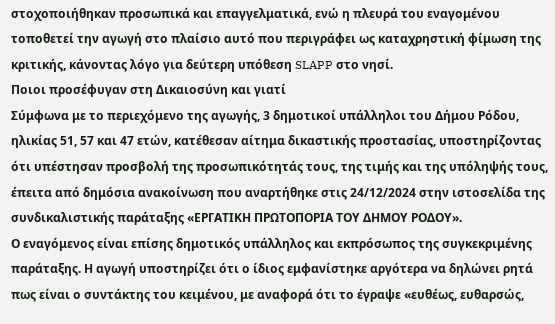στοχοποιήθηκαν προσωπικά και επαγγελματικά, ενώ η πλευρά του εναγομένου τοποθετεί την αγωγή στο πλαίσιο αυτό που περιγράφει ως καταχρηστική φίμωση της κριτικής, κάνοντας λόγο για δεύτερη υπόθεση SLAPP στο νησί.
Ποιοι προσέφυγαν στη Δικαιοσύνη και γιατί
Σύμφωνα με το περιεχόμενο της αγωγής, 3 δημοτικοί υπάλληλοι του Δήμου Ρόδου, ηλικίας 51, 57 και 47 ετών, κατέθεσαν αίτημα δικαστικής προστασίας, υποστηρίζοντας ότι υπέστησαν προσβολή της προσωπικότητάς τους, της τιμής και της υπόληψής τους, έπειτα από δημόσια ανακοίνωση που αναρτήθηκε στις 24/12/2024 στην ιστοσελίδα της συνδικαλιστικής παράταξης «ΕΡΓΑΤΙΚΗ ΠΡΩΤΟΠΟΡΙΑ ΤΟΥ ΔΗΜΟΥ ΡΟΔΟΥ».
Ο εναγόμενος είναι επίσης δημοτικός υπάλληλος και εκπρόσωπος της συγκεκριμένης παράταξης. Η αγωγή υποστηρίζει ότι ο ίδιος εμφανίστηκε αργότερα να δηλώνει ρητά πως είναι ο συντάκτης του κειμένου, με αναφορά ότι το έγραψε «ευθέως, ευθαρσώς,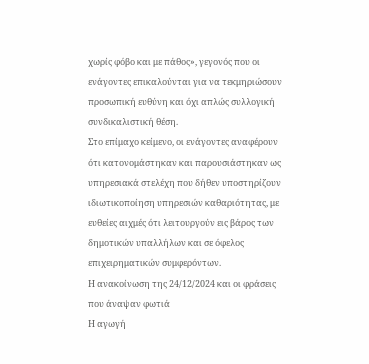χωρίς φόβο και με πάθος», γεγονός που οι ενάγοντες επικαλούνται για να τεκμηριώσουν προσωπική ευθύνη και όχι απλώς συλλογική συνδικαλιστική θέση.
Στο επίμαχο κείμενο, οι ενάγοντες αναφέρουν ότι κατονομάστηκαν και παρουσιάστηκαν ως υπηρεσιακά στελέχη που δήθεν υποστηρίζουν ιδιωτικοποίηση υπηρεσιών καθαριότητας, με ευθείες αιχμές ότι λειτουργούν εις βάρος των δημοτικών υπαλλήλων και σε όφελος επιχειρηματικών συμφερόντων.
Η ανακοίνωση της 24/12/2024 και οι φράσεις που άναψαν φωτιά
Η αγωγή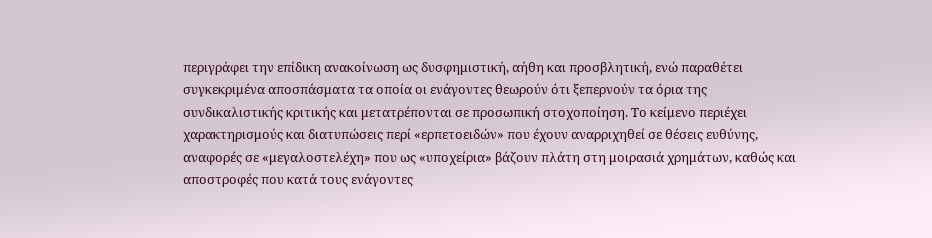περιγράφει την επίδικη ανακοίνωση ως δυσφημιστική, αήθη και προσβλητική, ενώ παραθέτει συγκεκριμένα αποσπάσματα τα οποία οι ενάγοντες θεωρούν ότι ξεπερνούν τα όρια της συνδικαλιστικής κριτικής και μετατρέπονται σε προσωπική στοχοποίηση. Το κείμενο περιέχει χαρακτηρισμούς και διατυπώσεις περί «ερπετοειδών» που έχουν αναρριχηθεί σε θέσεις ευθύνης, αναφορές σε «μεγαλοστελέχη» που ως «υποχείρια» βάζουν πλάτη στη μοιρασιά χρημάτων, καθώς και αποστροφές που κατά τους ενάγοντες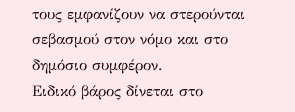τους εμφανίζουν να στερούνται σεβασμού στον νόμο και στο δημόσιο συμφέρον.
Ειδικό βάρος δίνεται στο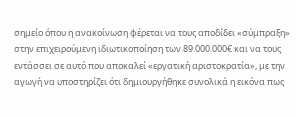σημείο όπου η ανακοίνωση φέρεται να τους αποδίδει «σύμπραξη» στην επιχειρούμενη ιδιωτικοποίηση των 89.000.000€ και να τους εντάσσει σε αυτό που αποκαλεί «εργατική αριστοκρατία», με την αγωγή να υποστηρίζει ότι δημιουργήθηκε συνολικά η εικόνα πως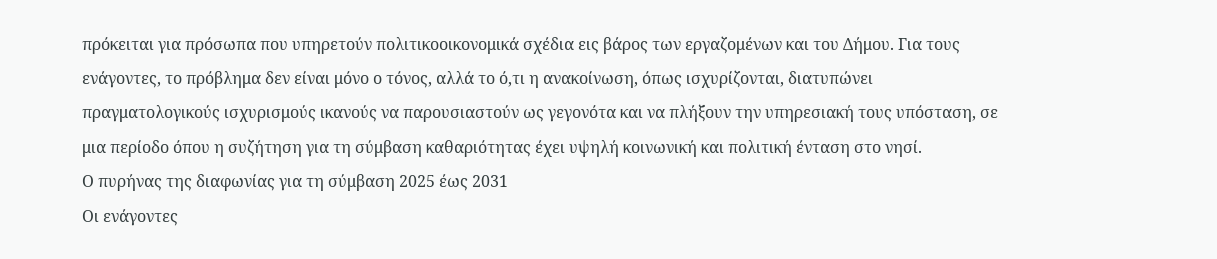πρόκειται για πρόσωπα που υπηρετούν πολιτικοοικονομικά σχέδια εις βάρος των εργαζομένων και του Δήμου. Για τους ενάγοντες, το πρόβλημα δεν είναι μόνο ο τόνος, αλλά το ό,τι η ανακοίνωση, όπως ισχυρίζονται, διατυπώνει πραγματολογικούς ισχυρισμούς ικανούς να παρουσιαστούν ως γεγονότα και να πλήξουν την υπηρεσιακή τους υπόσταση, σε μια περίοδο όπου η συζήτηση για τη σύμβαση καθαριότητας έχει υψηλή κοινωνική και πολιτική ένταση στο νησί.
Ο πυρήνας της διαφωνίας για τη σύμβαση 2025 έως 2031
Οι ενάγοντες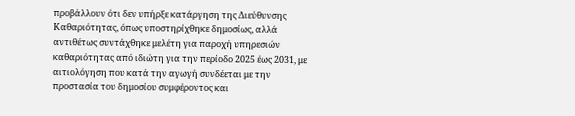προβάλλουν ότι δεν υπήρξε κατάργηση της Διεύθυνσης Καθαριότητας, όπως υποστηρίχθηκε δημοσίως, αλλά αντιθέτως συντάχθηκε μελέτη για παροχή υπηρεσιών καθαριότητας από ιδιώτη για την περίοδο 2025 έως 2031, με αιτιολόγηση που κατά την αγωγή συνδέεται με την προστασία του δημοσίου συμφέροντος και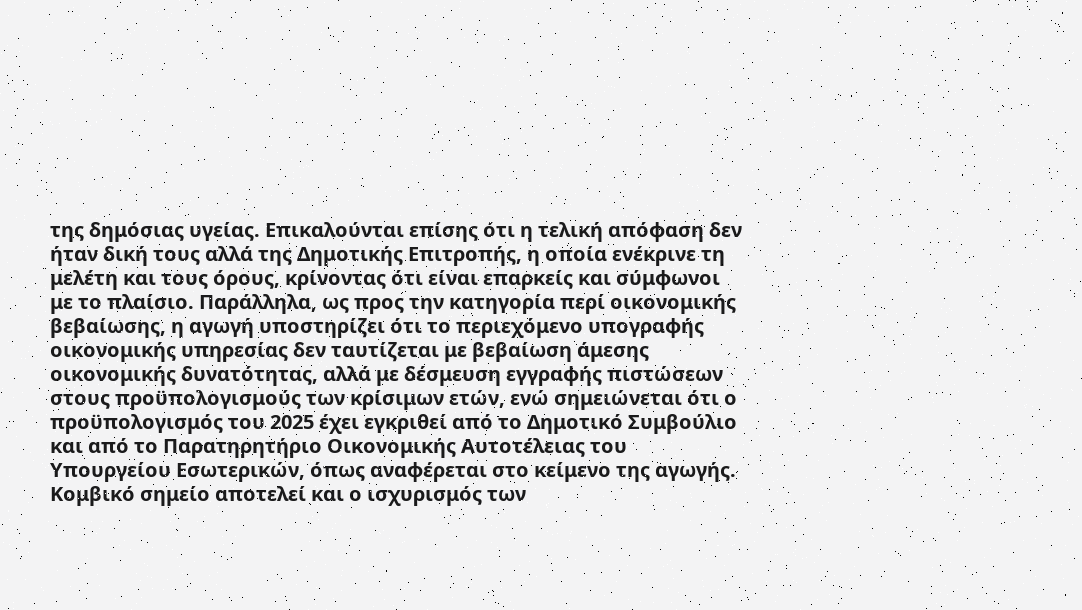της δημόσιας υγείας. Επικαλούνται επίσης ότι η τελική απόφαση δεν ήταν δική τους αλλά της Δημοτικής Επιτροπής, η οποία ενέκρινε τη μελέτη και τους όρους, κρίνοντας ότι είναι επαρκείς και σύμφωνοι με το πλαίσιο. Παράλληλα, ως προς την κατηγορία περί οικονομικής βεβαίωσης, η αγωγή υποστηρίζει ότι το περιεχόμενο υπογραφής οικονομικής υπηρεσίας δεν ταυτίζεται με βεβαίωση άμεσης οικονομικής δυνατότητας, αλλά με δέσμευση εγγραφής πιστώσεων στους προϋπολογισμούς των κρίσιμων ετών, ενώ σημειώνεται ότι ο προϋπολογισμός του 2025 έχει εγκριθεί από το Δημοτικό Συμβούλιο και από το Παρατηρητήριο Οικονομικής Αυτοτέλειας του Υπουργείου Εσωτερικών, όπως αναφέρεται στο κείμενο της αγωγής.
Κομβικό σημείο αποτελεί και ο ισχυρισμός των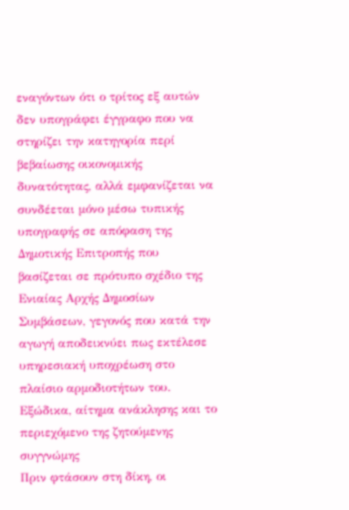εναγόντων ότι ο τρίτος εξ αυτών δεν υπογράφει έγγραφο που να στηρίζει την κατηγορία περί βεβαίωσης οικονομικής δυνατότητας, αλλά εμφανίζεται να συνδέεται μόνο μέσω τυπικής υπογραφής σε απόφαση της Δημοτικής Επιτροπής που βασίζεται σε πρότυπο σχέδιο της Ενιαίας Αρχής Δημοσίων Συμβάσεων, γεγονός που κατά την αγωγή αποδεικνύει πως εκτέλεσε υπηρεσιακή υποχρέωση στο πλαίσιο αρμοδιοτήτων του.
Εξώδικα, αίτημα ανάκλησης και το περιεχόμενο της ζητούμενης συγγνώμης
Πριν φτάσουν στη δίκη, οι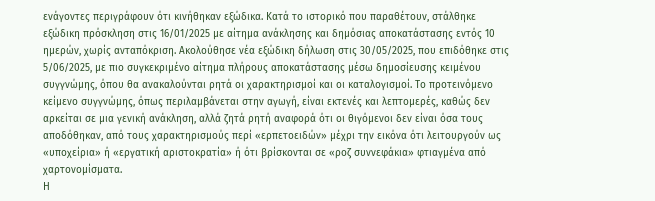ενάγοντες περιγράφουν ότι κινήθηκαν εξώδικα. Κατά το ιστορικό που παραθέτουν, στάλθηκε εξώδικη πρόσκληση στις 16/01/2025 με αίτημα ανάκλησης και δημόσιας αποκατάστασης εντός 10 ημερών, χωρίς ανταπόκριση. Ακολούθησε νέα εξώδικη δήλωση στις 30/05/2025, που επιδόθηκε στις 5/06/2025, με πιο συγκεκριμένο αίτημα πλήρους αποκατάστασης μέσω δημοσίευσης κειμένου συγγνώμης, όπου θα ανακαλούνται ρητά οι χαρακτηρισμοί και οι καταλογισμοί. Το προτεινόμενο κείμενο συγγνώμης, όπως περιλαμβάνεται στην αγωγή, είναι εκτενές και λεπτομερές, καθώς δεν αρκείται σε μια γενική ανάκληση, αλλά ζητά ρητή αναφορά ότι οι θιγόμενοι δεν είναι όσα τους αποδόθηκαν, από τους χαρακτηρισμούς περί «ερπετοειδών» μέχρι την εικόνα ότι λειτουργούν ως «υποχείρια» ή «εργατική αριστοκρατία» ή ότι βρίσκονται σε «ροζ συννεφάκια» φτιαγμένα από χαρτονομίσματα.
Η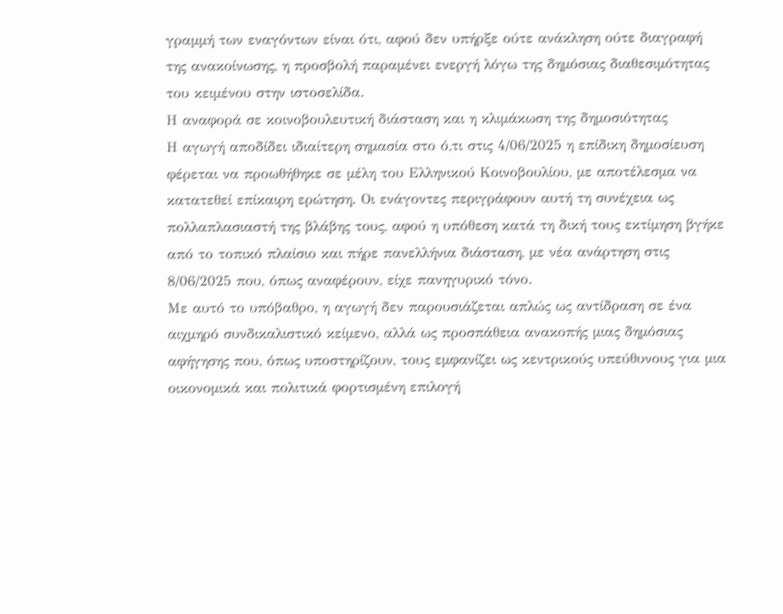γραμμή των εναγόντων είναι ότι, αφού δεν υπήρξε ούτε ανάκληση ούτε διαγραφή της ανακοίνωσης, η προσβολή παραμένει ενεργή λόγω της δημόσιας διαθεσιμότητας του κειμένου στην ιστοσελίδα.
Η αναφορά σε κοινοβουλευτική διάσταση και η κλιμάκωση της δημοσιότητας
Η αγωγή αποδίδει ιδιαίτερη σημασία στο ό,τι στις 4/06/2025 η επίδικη δημοσίευση φέρεται να προωθήθηκε σε μέλη του Ελληνικού Κοινοβουλίου, με αποτέλεσμα να κατατεθεί επίκαιρη ερώτηση. Οι ενάγοντες περιγράφουν αυτή τη συνέχεια ως πολλαπλασιαστή της βλάβης τους, αφού η υπόθεση κατά τη δική τους εκτίμηση βγήκε από το τοπικό πλαίσιο και πήρε πανελλήνια διάσταση, με νέα ανάρτηση στις 8/06/2025 που, όπως αναφέρουν, είχε πανηγυρικό τόνο.
Με αυτό το υπόβαθρο, η αγωγή δεν παρουσιάζεται απλώς ως αντίδραση σε ένα αιχμηρό συνδικαλιστικό κείμενο, αλλά ως προσπάθεια ανακοπής μιας δημόσιας αφήγησης που, όπως υποστηρίζουν, τους εμφανίζει ως κεντρικούς υπεύθυνους για μια οικονομικά και πολιτικά φορτισμένη επιλογή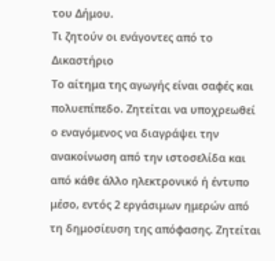του Δήμου.
Τι ζητούν οι ενάγοντες από το Δικαστήριο
Το αίτημα της αγωγής είναι σαφές και πολυεπίπεδο. Ζητείται να υποχρεωθεί ο εναγόμενος να διαγράψει την ανακοίνωση από την ιστοσελίδα και από κάθε άλλο ηλεκτρονικό ή έντυπο μέσο, εντός 2 εργάσιμων ημερών από τη δημοσίευση της απόφασης. Ζητείται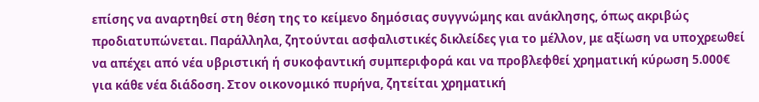επίσης να αναρτηθεί στη θέση της το κείμενο δημόσιας συγγνώμης και ανάκλησης, όπως ακριβώς προδιατυπώνεται. Παράλληλα, ζητούνται ασφαλιστικές δικλείδες για το μέλλον, με αξίωση να υποχρεωθεί να απέχει από νέα υβριστική ή συκοφαντική συμπεριφορά και να προβλεφθεί χρηματική κύρωση 5.000€ για κάθε νέα διάδοση. Στον οικονομικό πυρήνα, ζητείται χρηματική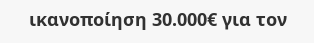ικανοποίηση 30.000€ για τον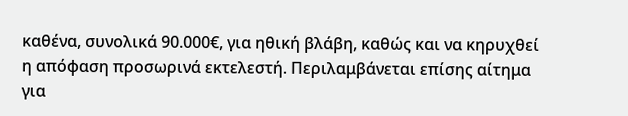καθένα, συνολικά 90.000€, για ηθική βλάβη, καθώς και να κηρυχθεί η απόφαση προσωρινά εκτελεστή. Περιλαμβάνεται επίσης αίτημα για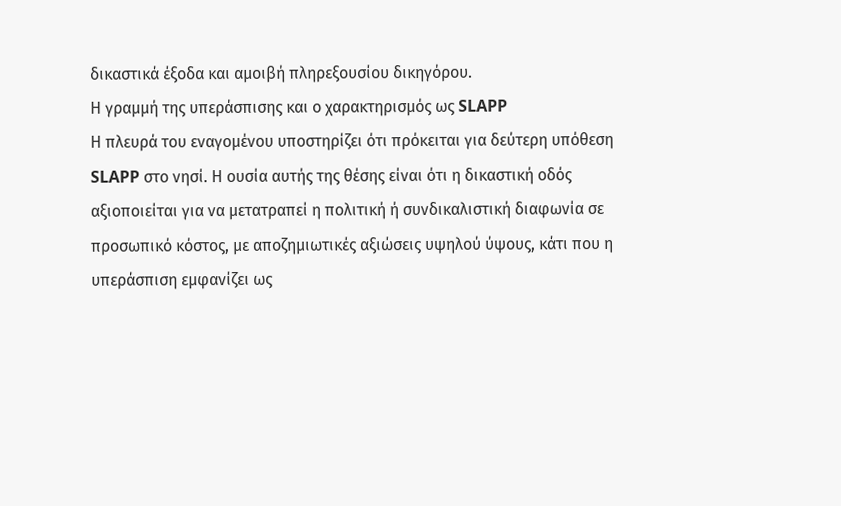δικαστικά έξοδα και αμοιβή πληρεξουσίου δικηγόρου.
Η γραμμή της υπεράσπισης και ο χαρακτηρισμός ως SLAPP
Η πλευρά του εναγομένου υποστηρίζει ότι πρόκειται για δεύτερη υπόθεση SLAPP στο νησί. Η ουσία αυτής της θέσης είναι ότι η δικαστική οδός αξιοποιείται για να μετατραπεί η πολιτική ή συνδικαλιστική διαφωνία σε προσωπικό κόστος, με αποζημιωτικές αξιώσεις υψηλού ύψους, κάτι που η υπεράσπιση εμφανίζει ως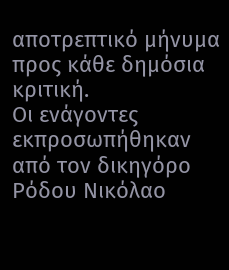αποτρεπτικό μήνυμα προς κάθε δημόσια κριτική.
Οι ενάγοντες εκπροσωπήθηκαν από τον δικηγόρο Ρόδου Νικόλαο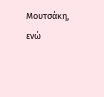Μουτσάκη, ενώ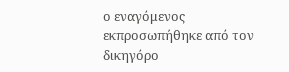ο εναγόμενος εκπροσωπήθηκε από τον δικηγόρο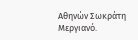Αθηνών Σωκράτη Μεργιανό.